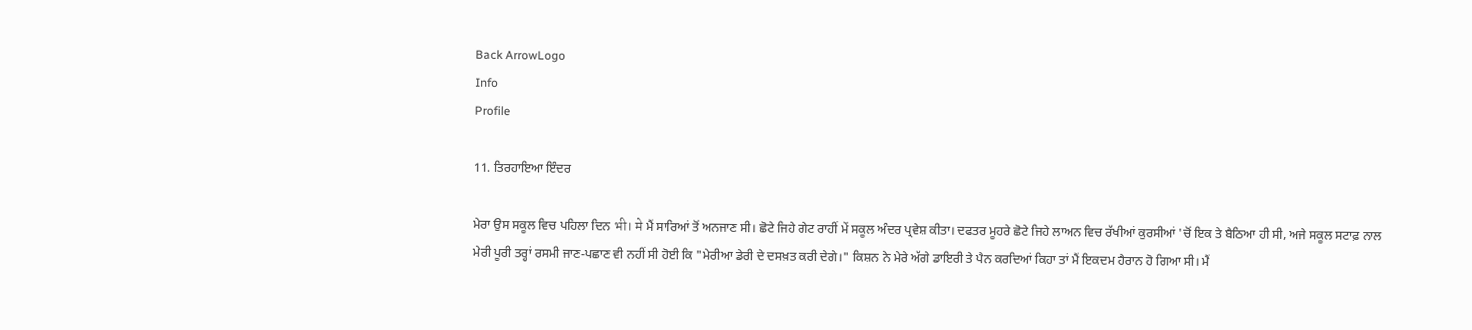Back ArrowLogo
Info
Profile

11. ਤਿਰਹਾਇਆ ਇੰਦਰ

ਮੇਰਾ ਉਸ ਸਕੂਲ ਵਿਚ ਪਹਿਲਾ ਦਿਨ भी। मे ਮੈਂ ਸਾਰਿਆਂ ਤੋਂ ਅਨਜਾਣ ਸੀ। ਛੋਟੇ ਜਿਹੇ ਗੇਟ ਰਾਹੀਂ ਮੇਂ ਸਕੂਲ ਅੰਦਰ ਪ੍ਰਵੇਸ਼ ਕੀਤਾ। ਦਫਤਰ ਮੂਹਰੇ ਛੋਟੇ ਜਿਹੇ ਲਾਅਨ ਵਿਚ ਰੱਖੀਆਂ ਕੁਰਸੀਆਂ 'ਚੋਂ ਇਕ ਤੇ ਬੈਠਿਆ ਹੀ ਸੀ, ਅਜੇ ਸਕੂਲ ਸਟਾਫ਼ ਨਾਲ ਮੇਰੀ ਪੂਰੀ ਤਰ੍ਹਾਂ ਰਸਮੀ ਜਾਣ-ਪਛਾਣ ਵੀ ਨਹੀਂ ਸੀ ਹੋਈ ਕਿ "ਮੇਰੀਆ ਡੇਰੀ ਦੇ ਦਸਖ਼ਤ ਕਰੀ ਦੇਗੇ।" ਕਿਸ਼ਨ ਨੇ ਮੇਰੇ ਅੱਗੇ ਡਾਇਰੀ ਤੇ ਪੈਨ ਕਰਦਿਆਂ ਕਿਹਾ ਤਾਂ ਮੈਂ ਇਕਦਮ ਹੈਰਾਨ ਹੋ ਗਿਆ ਸੀ। ਮੈਂ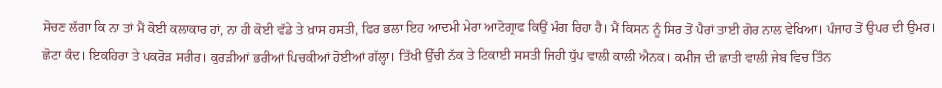ਸੋਚਣ ਲੱਗਾ ਕਿ ਨਾ ਤਾਂ ਮੈਂ ਕੋਈ ਕਲਾਕਾਰ ਹਾਂ, ਨਾ ਹੀ ਕੋਈ ਵੱਡੇ ਤੇ ਖ਼ਾਸ ਹਸਤੀ, ਫਿਰ ਭਲਾ ਇਹ ਆਦਮੀ ਮੇਰਾ ਆਟੋਗ੍ਰਾਫ ਕਿਉਂ ਮੰਗ ਰਿਹਾ ਹੈ। ਮੈਂ ਕਿਸਨ ਨੂੰ ਸਿਰ ਤੋਂ ਪੈਰਾਂ ਤਾਈ ਗੋਰ ਨਾਲ ਵੇਖਿਆ। ਪੰਜਾਹ ਤੋਂ ਉਪਰ ਦੀ ਉਮਰ। ਛੋਟਾ ਕੰਦ। ਇਕਹਿਰਾ ਤੇ ਪਕਰੋੜ ਸਰੀਰ। ਕੁਰੜੀਆਂ ਭਰੀਆਂ ਪਿਚਕੀਆਂ ਹੋਈਆਂ ਗੱਲ੍ਹਾ। ਤਿੱਖੀ ਉੱਚੀ ਨੱਕ ਤੇ ਟਿਕਾਈ ਸਸਤੀ ਜਿਹੀ ਧੁੱਪ ਵਾਲੀ ਕਾਲੀ ਐਨਕ। ਕਮੀਜ ਦੀ ਛਾਤੀ ਵਾਲੀ ਜੇਬ ਵਿਚ ਤਿੰਨ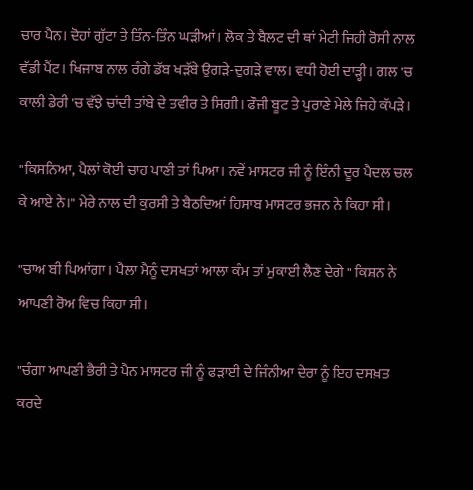ਚਾਰ ਪੈਨ। ਦੋਹਾਂ ਗੁੱਟਾ ਤੇ ਤਿੰਨ-ਤਿੰਨ ਘੜੀਆਂ। ਲੋਕ ਤੇ ਬੈਲਟ ਦੀ ਥਾਂ ਮੇਟੀ ਜਿਹੀ ਰੋਸੀ ਨਾਲ ਵੱਡੀ ਪੈਂਟ। ਖਿਜਾਬ ਨਾਲ ਰੰਗੇ ਡੱਬ ਖੜੱਬੇ ਉਗੜੇ-ਦੁਗੜੇ ਵਾਲ। ਵਧੀ ਹੋਈ ਦਾੜ੍ਹੀ। ਗਲ 'ਚ ਕਾਲੀ ਡੇਰੀ 'ਚ ਵੱਝੇ ਚਾਂਦੀ ਤਾਂਬੇ ਦੇ ਤਵੀਰ ਤੇ ਸਿਗੀ। ਫੌਜੀ ਬੂਟ ਤੇ ਪੁਰਾਣੇ ਮੇਲੇ ਜਿਹੇ ਕੱਪੜੇ।

"ਕਿਸਨਿਆ, ਪੈਲਾਂ ਕੋਈ ਚਾਹ ਪਾਣੀ ਤਾਂ ਪਿਆ। ਨਵੇਂ ਮਾਸਟਰ ਜੀ ਨੂੰ ਇੰਨੀ ਦੂਰ ਪੈਦਲ ਚਲ ਕੇ ਆਏ ਨੇ।" ਮੇਰੇ ਨਾਲ ਦੀ ਕੁਰਸੀ ਤੇ ਬੈਠਦਿਆਂ ਹਿਸਾਬ ਮਾਸਟਰ ਭਜਨ ਨੇ ਕਿਹਾ ਸੀ।

"ਚਾਅ ਬੀ ਪਿਆਂਗਾ। ਪੈਲਾ ਮੈਨੂੰ ਦਸਖਤਾਂ ਆਲਾ ਕੰਮ ਤਾਂ ਮੁਕਾਈ ਲੈਣ ਦੇਗੇ " ਕਿਸ਼ਨ ਨੇ ਆਪਣੀ ਰੋਅ ਵਿਚ ਕਿਹਾ ਸੀ।

"ਚੰਗਾ ਆਪਣੀ ਭੈਰੀ ਤੇ ਪੈਨ ਮਾਸਟਰ ਜੀ ਨੂੰ ਫੜਾਈ ਦੇ ਜਿੰਨੀਆ ਦੇਰਾ ਨੂੰ ਇਹ ਦਸਖ਼ਤ ਕਰਦੇ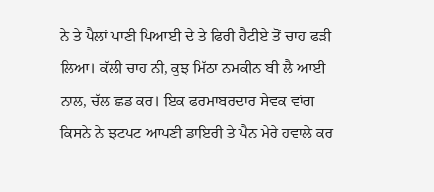ਨੇ ਤੇ ਪੈਲਾਂ ਪਾਣੀ ਪਿਆਈ ਦੇ ਤੇ ਫਿਰੀ ਹੈਟੀਏ ਤੋਂ ਚਾਹ ਫੜੀ ਲਿਆ। ਕੱਲੀ ਚਾਹ ਨੀ, ਕੁਝ ਮਿੱਠਾ ਨਮਕੀਨ ਬੀ ਲੈ ਆਈ ਨਾਲ, ਚੱਲ ਛਡ ਕਰ। ਇਕ ਫਰਮਾਬਰਦਾਰ ਸੇਵਕ ਵਾਂਗ ਕਿਸਨੇ ਨੇ ਝਟਪਟ ਆਪਣੀ ਡਾਇਰੀ ਤੇ ਪੈਨ ਮੇਰੇ ਹਵਾਲੇ ਕਰ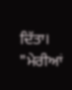ਦਿੱਤਾ। "ਮੇਰੀਆਂ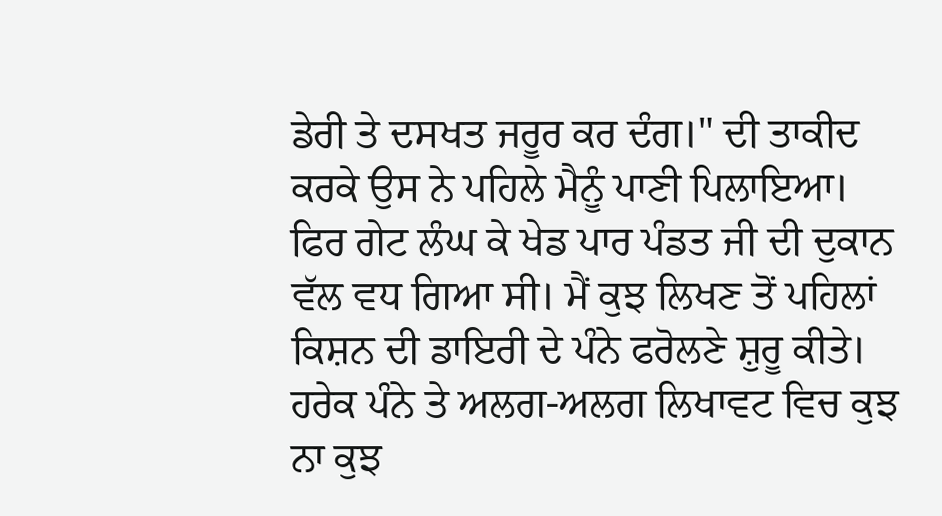ਡੇਰੀ ਤੇ ਦਸਖਤ ਜਰੂਰ ਕਰ ਦੰਗ।" ਦੀ ਤਾਕੀਦ ਕਰਕੇ ਉਸ ਨੇ ਪਹਿਲੇ ਮੈਨੂੰ ਪਾਣੀ ਪਿਲਾਇਆ। ਫਿਰ ਗੇਟ ਲੰਘ ਕੇ ਖੇਡ ਪਾਰ ਪੰਡਤ ਜੀ ਦੀ ਦੁਕਾਨ ਵੱਲ ਵਧ ਗਿਆ ਸੀ। ਮੈਂ ਕੁਝ ਲਿਖਣ ਤੋਂ ਪਹਿਲਾਂ ਕਿਸ਼ਨ ਦੀ ਡਾਇਰੀ ਦੇ ਪੰਨੇ ਫਰੋਲਣੇ ਸ਼ੁਰੂ ਕੀਤੇ। ਹਰੇਕ ਪੰਨੇ ਤੇ ਅਲਗ-ਅਲਗ ਲਿਖਾਵਟ ਵਿਚ ਕੁਝ ਨਾ ਕੁਝ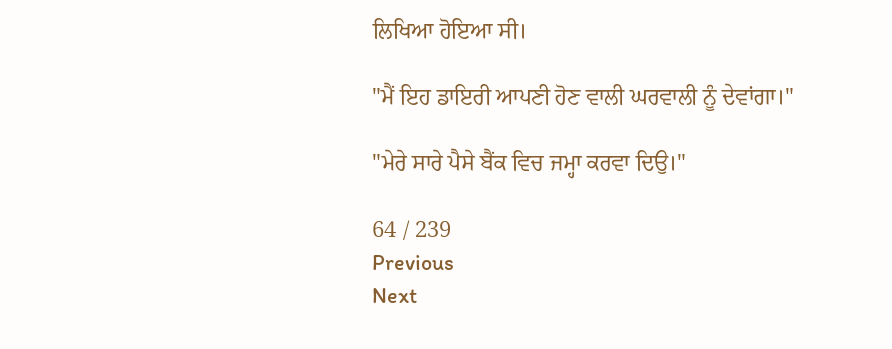ਲਿਖਿਆ ਹੋਇਆ ਸੀ।

"ਮੈਂ ਇਹ ਡਾਇਰੀ ਆਪਣੀ ਹੋਣ ਵਾਲੀ ਘਰਵਾਲੀ ਨੂੰ ਦੇਵਾਂਗਾ।"

"ਮੇਰੇ ਸਾਰੇ ਪੈਸੇ ਬੈਂਕ ਵਿਚ ਜਮ੍ਹਾ ਕਰਵਾ ਦਿਉ।"

64 / 239
Previous
Next